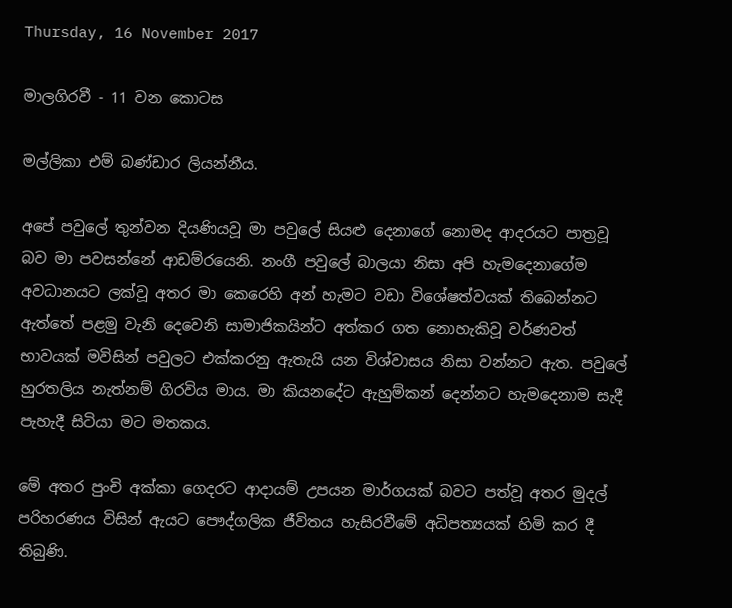Thursday, 16 November 2017

මාලගිරවී - 11 වන කොටස

මල්ලිකා එම් බණ්ඩාර ලියන්නීය.

අපේ පවුලේ තුන්වන දියණියවූ මා පවුලේ සියළු දෙනාගේ නොමද ආදරයට පාත්‍රවූ බව මා පවසන්නේ ආඩම්රයෙනි. නංගී පවුලේ බාලයා නිසා අපි හැමදෙනාගේම අවධානයට ලක්වූ අතර මා කෙරෙහි අන් හැමට වඩා විශේෂත්වයක් තිබෙන්නට ඇත්තේ පළමු වැනි දෙවෙනි සාමාජිකයින්ට අත්කර ගත නොහැකිවූ වර්ණවත් භාවයක් මවිසින් පවුලට එක්කරනු ඇතැයි යන විශ්වාසය නිසා වන්නට ඇත. පවුලේ හුරතලිය නැත්නම් ගිරවිය මාය. මා කියනදේට ඇහුම්කන් දෙන්නට හැමදෙනාම සැදී පැහැදී සිටියා මට මතකය.

මේ අතර පුංචි අක්කා ගෙදරට ආදායම් උපයන මාර්ගයක් බවට පත්වූ අතර මුදල් පරිහරණය විසින් ඇයට පෞද්ගලික ජීවිතය හැසිරවීමේ අධිපත්‍යයක් හිමි කර දී තිබුණි.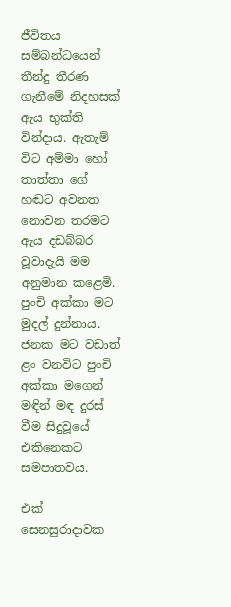ජීවිතය සම්බන්ධයෙන් තීන්දු තීරණ ගැනීමේ නිදහසක් ඇය භුක්ති වින්දාය. ඇතැම් විට අම්මා හෝ තාත්තා ගේ හඬට අවනත නොවන තරමට ඇය දඩබ්බර වූවාදැයි මම අනුමාන කළෙමි. පුංචි අක්කා මට මුදල් දුන්නාය. ජනක මට වඩාත් ළං වනවිට පුංචි අක්කා මගෙන් මඳින් මඳ දුරස් වීම සිදුවූයේ එකිනෙකට සමපාතවය.

එක් සෙනසුරාදාවක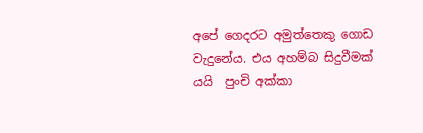අපේ ගෙදරට අමුත්තෙකු ගොඩ වැදුනේය. එය අහම්බ සිදුවීමක් යයි  පුංචි අක්කා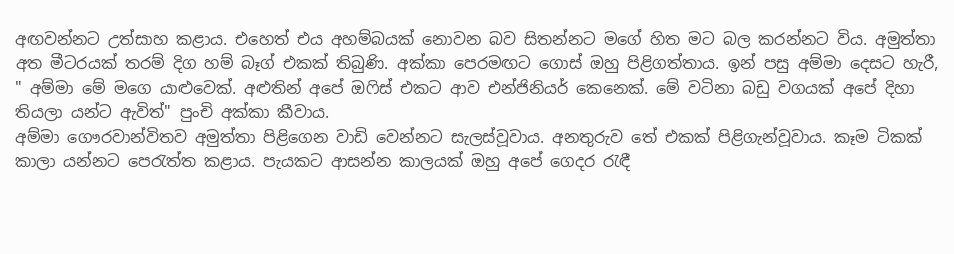අඟවන්නට උත්සාහ කළාය. එහෙත් එය අහම්බයක් නොවන බව සිතන්නට මගේ හිත මට බල කරන්නට විය. අමුත්තා අත මීටරයක් තරම් දිග හම් බෑග් එකක් තිබුණි. අක්කා පෙරමඟට ගොස් ඔහු පිළිගත්තාය. ඉන් පසු අම්මා දෙසට හැරී,
" අම්මා මේ මගෙ යාළුවෙක්. අළුතින් අපේ ඔෆිස් එකට ආව එන්ජිනියර් කෙනෙක්. මේ වටිනා බඩු වගයක් අපේ දිහා තියලා යන්ට ඇවිත්" පුංචි අක්කා කීවාය.
අම්මා ගෞරවාන්විතව අමුත්තා පිළිගෙන වාඩි වෙන්නට සැලස්වූවාය. අනතුරුව තේ එකක් පිළිගැන්වූවාය. කෑම ටිකක් කාලා යන්නට පෙරැත්ත කළාය. පැයකට ආසන්න කාලයක් ඔහු අපේ ගෙදර රැඳී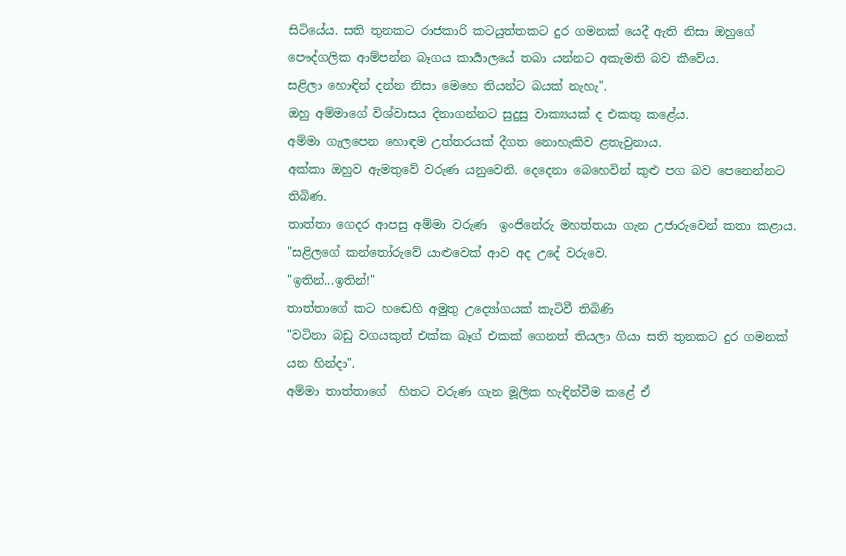සිටියේය. සති තුනකට රාජකාරි කටයුත්තකට දුර ගමනක් යෙදී ඇති නිසා ඔහුගේ පෞද්ගලික ආම්පන්න බෑගය කාර්‍යාලයේ තබා යන්නට අකැමති බව කීවේය.
සළිලා හොඳින් දන්න නිසා මෙහෙ තියන්ට බයක් නැහැ".
ඔහු අම්මාගේ විශ්වාසය දිනාගන්නට සුදුසු වාක්‍යයක් ද එකතු කළේය.
අම්මා ගැලපෙන හොඳම උත්තරයක් දීගත නොහැකිව ළතැවුනාය.
අක්කා ඔහුව ඇමතුවේ වරුණ යනුවෙනි. දෙදෙනා බෙහෙවින් කුළු පග බව පෙනෙන්නට තිබිණ.
තාත්තා ගෙදර ආපසු අම්මා වරුණ  ඉංජිනේරු මහත්තයා ගැන උජාරුවෙන් කතා කළාය.
"සළිලගේ කන්තෝරුවේ යාළුවෙක් ආව අද උදේ වරුවෙ.
"ඉතින්...ඉතින්!"
තාත්තාගේ කට හඬෙහි අමුතු උද්‍යෝගයක් කැටිවී තිබිණි
"වටිනා බඩු වගයකුත් එක්ක බෑග් එකක් ගෙනත් තියලා ගියා සති තුනකට දුර ගමනක් යන හින්දා".
අම්මා තාත්තාගේ  හිතට වරුණ ගැන මූලික හැඳින්වීම කළේ ඒ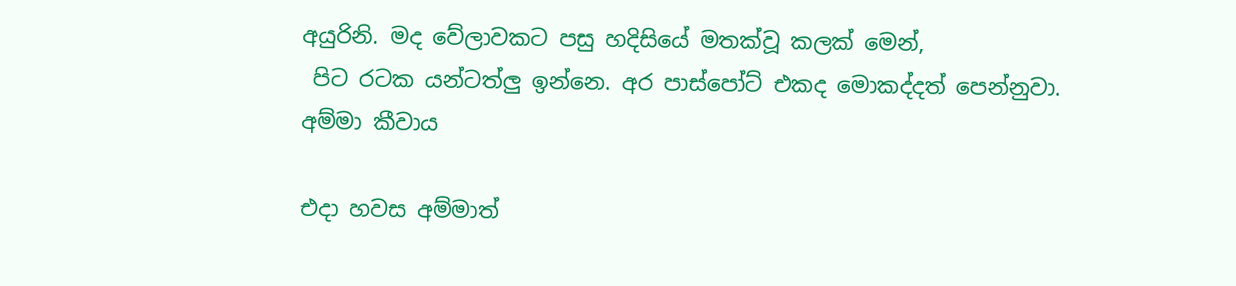අයුරිනි. මද වේලාවකට පසු හදිසියේ මතක්වූ කලක් මෙන්,
 පිට රටක යන්ටත්ලු ඉන්නෙ. අර පාස්පෝට් එකද මොකද්දත් පෙන්නුවා. අම්මා කීවාය

එදා හවස අම්මාත්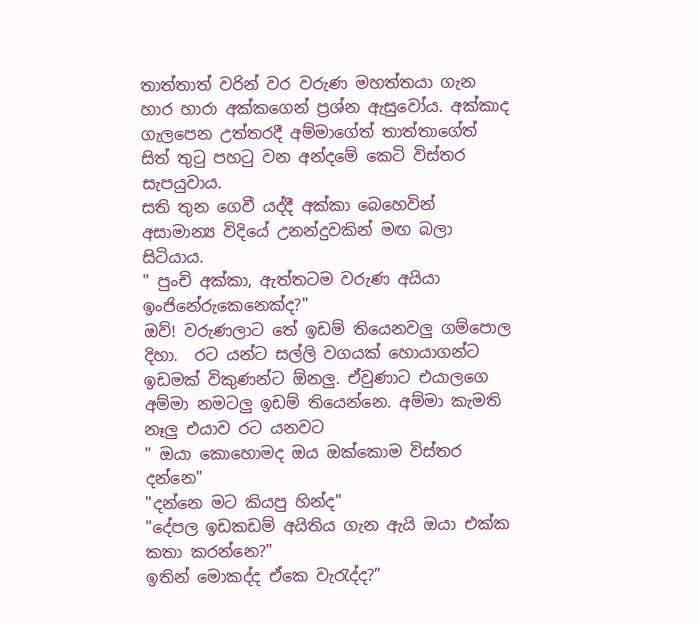තාත්තාත් වරින් වර වරුණ මහත්තයා ගැන හාර හාරා අක්කගෙන් ප්‍රශ්න ඇසුවෝය. අක්කාද ගැලපෙන උත්තරදී අම්මාගේත් තාත්තාගේත් සිත් තුටු පහටු වන අන්දමේ කෙටි විස්තර සැපයුවාය.
සති තුන ගෙවී යද්දී අක්කා බෙහෙවින් අසාමාන්‍ය විදියේ උනන්දුවකින් මඟ බලා සිටියාය.
" පුංචි අක්කා, ඇත්තටම වරුණ අයියා ඉංජිනේරුකෙනෙක්ද?"
ඔව්! වරුණලාට තේ ඉඩම් තියෙනවලු ගම්පොල දිහා.  රට යන්ට සල්ලි වගයක් හොයාගන්ට ඉඩමක් විකුණන්ට ඕනලු. ඒවුණාට එයාලගෙ අම්මා නමටලු ඉඩම් තියෙන්නෙ. අම්මා කැමති නෑලු එයාව රට යනවට
" ඔයා කොහොමද ඔය ඔක්කොම විස්තර දන්නෙ"
"දන්නෙ මට කියපු හින්ද"
"දේපල ඉඩකඩම් අයිතිය ගැන ඇයි ඔයා එක්ක කතා කරන්නෙ?"
ඉතින් මොකද්ද ඒකෙ වැරැද්ද?”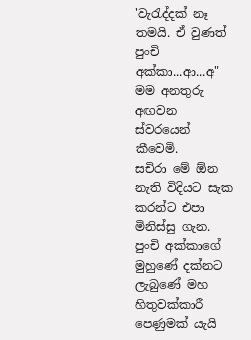'වැරැද්දක් නෑ තමයි. ඒ වුණත් පුංචි අක්කා...ආ...අ"
මම අනතුරු අඟවන ස්වරයෙන් කීවෙමි.
සචිරා මේ ඕන නැති විදියට සැක කරන්ට එපා මිනිස්සු ගැන.
පුංචි අක්කාගේ මුහුණේ දක්නට ලැබුණේ මහ හිතුවක්කාරී පෙණුමක් යැයි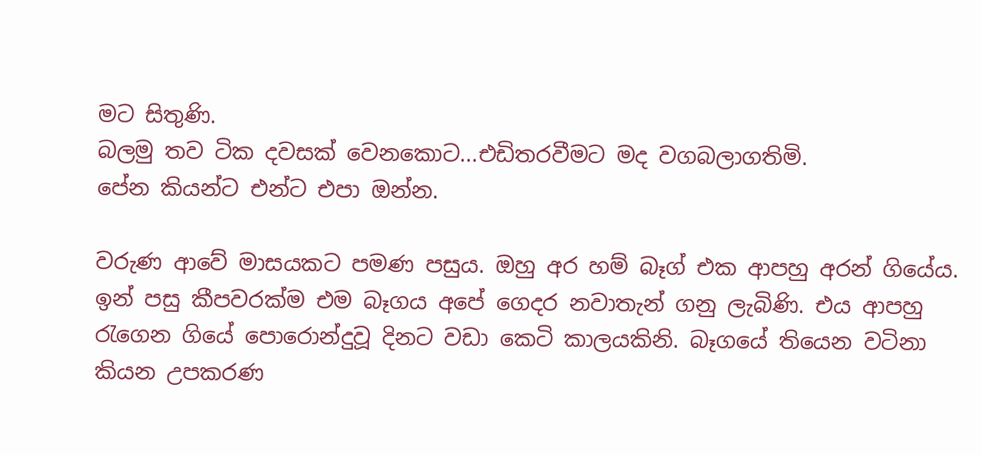මට සිතුණි.
බලමු තව ටික දවසක් වෙනකොට...එඩිතරවීමට මද වගබලාගතිමි.
පේන කියන්ට එන්ට එපා ඔන්න.

වරුණ ආවේ මාසයකට පමණ පසුය. ඔහු අර හම් බෑග් එක ආපහු අරන් ගියේය. ඉන් පසු කීපවරක්ම එම බෑගය අපේ ගෙදර නවාතැන් ගනු ලැබිණි. එය ආපහු රැගෙන ගියේ පොරොන්දුවූ දිනට වඩා කෙටි කාලයකිනි. බෑගයේ තියෙන වටිනා කියන උපකරණ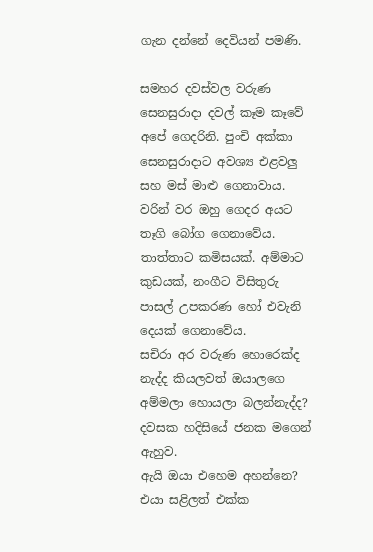ගැන දන්නේ දෙවියන් පමණි.

සමහර දවස්වල වරුණ සෙනසුරාදා දවල් කෑම කෑවේ අපේ ගෙදරිනි. පුංචි අක්කා සෙනසුරාදාට අවශ්‍ය එළවලු සහ මස් මාළු ගෙනාවාය. වරින් වර ඔහු ගෙදර අයට තෑගි බෝග ගෙනාවේය. තාත්තාට කමිසයක්. අම්මාට කුඩයක්, නංගීට විසිතුරු පාසල් උපකරණ හෝ එවැනි දෙයක් ගෙනාවේය.
සචිරා අර වරුණ හොරෙක්ද නැද්ද කියලවත් ඔයාලගෙ අම්මලා හොයලා බලන්නැද්ද?
දවසක හදිසියේ ජනක මගෙන් ඇහුව.
ඇයි ඔයා එහෙම අහන්නෙ?
එයා සළිලත් එක්ක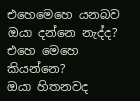එහෙමෙහෙ යනබව ඔයා දන්නෙ නැද්ද?
එහෙ මෙහෙ කියන්නෙ?
ඔයා හිතනවද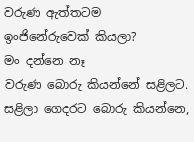වරුණ ඇත්තටම ඉංජිනේරුවෙක් කියලා?
මං දන්නෙ නෑ
වරුණ බොරු කියන්නේ සළිලට. සළිලා ගෙදරට බොරු කියන්නෙ,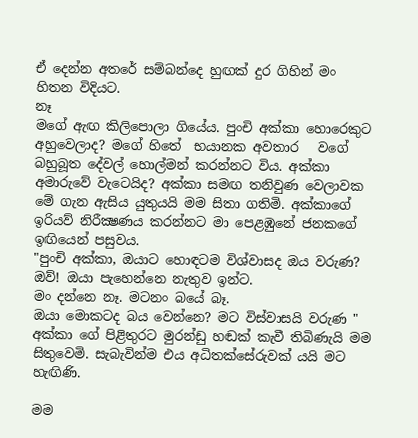ඒ දෙන්න අතරේ සම්බන්දෙ හුඟක් දුර ගිහින් මං හිතන විදියට.
නෑ
මගේ ඇඟ කිලිපොලා ගියේය. පුංචි අක්කා හොරෙකුට අහුවෙලාද? මගේ හිතේ  භයානක අවතාර   වගේ  බහුබූත දේවල් හොල්මන් කරන්නට විය. අක්කා අමාරුවේ වැටෙයිද? අක්කා සමඟ තනිවුණ වෙලාවක මේ ගැන ඇසිය යුතුයයි මම සිතා ගතිමි. අක්කාගේ ඉරියව් නිරීක්‍ෂණය කරන්නට මා පෙළඹුනේ ජනකගේ ඉඟියෙන් පසුවය.
"පුංචි අක්කා, ඔයාට හොඳටම විශ්වාසද ඔය වරුණ?
ඔව්! ඔයා පැහෙන්නෙ නැතුව ඉන්ට.
මං දන්නෙ නෑ. මටනං බයේ බෑ.
ඔයා මොකටද බය වෙන්නෙ? මට විස්වාසයි වරුණ "
අක්කා ගේ පිළිතුරට මුරන්ඩු හඬක් කැවී තිබිණැයි මම සිතුවෙමි. සැබැවින්ම එය අධිතක්සේරුවක් යයි මට හැඟිණි.

මම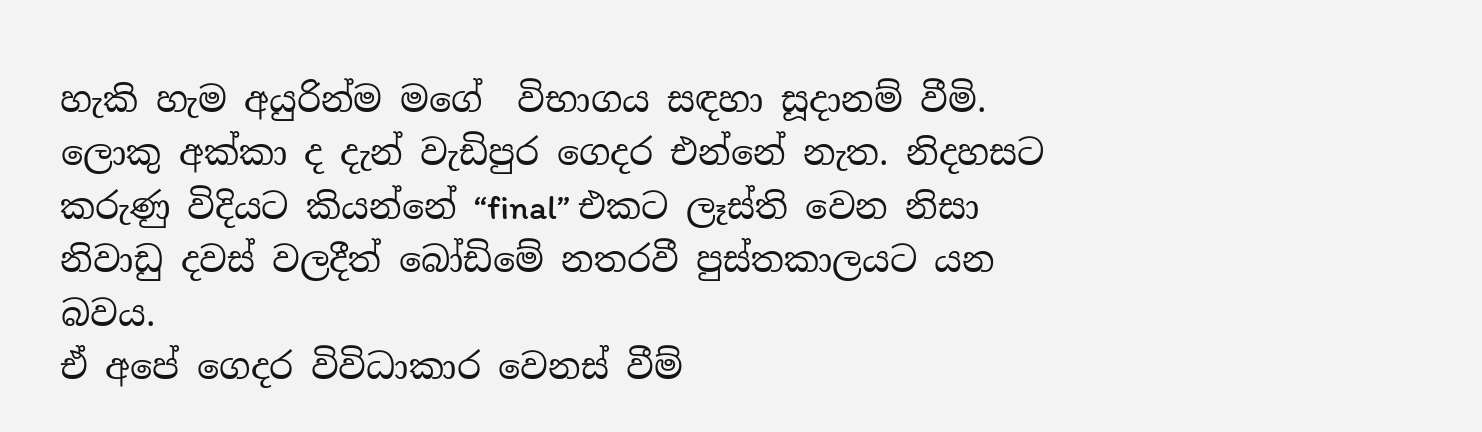හැකි හැම අයුරින්ම මගේ  විභාගය සඳහා සූදානම් වීමි. ලොකු අක්කා ද දැන් වැඩිපුර ගෙදර එන්නේ නැත. නිදහසට කරුණු විදියට කියන්නේ “final” එකට ලෑස්ති වෙන නිසා නිවාඩු දවස් වලදීත් බෝඩිමේ නතරවී පුස්තකාලයට යන බවය.
ඒ අපේ ගෙදර විවිධාකාර වෙනස් වීම්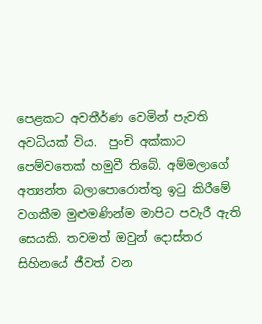පෙළකට අවතීර්ණ වෙමින් පැවති අවධියක් විය.  පුංචි අක්කාට පෙම්වතෙක් හමුවී තිබේ. අම්මලාගේ අත්‍යන්ත බලාපොරොත්තු ඉටු කිරීමේ වගකීම මුළුමණින්ම මාපිට පවැරී ඇති සෙයකි. තවමත් ඔවුන් දොස්තර සිහිනයේ ජීවත් වන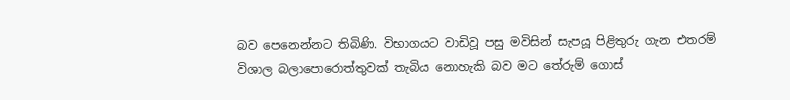බව පෙනෙන්නට තිබිණි. විභාගයට වාඩිවූ පසු මවිසින් සැපයූ පිළිතුරු ගැන එතරම් විශාල බලාපොරොත්තුවක් තැබිය නොහැකි බව මට තේරුම් ගොස්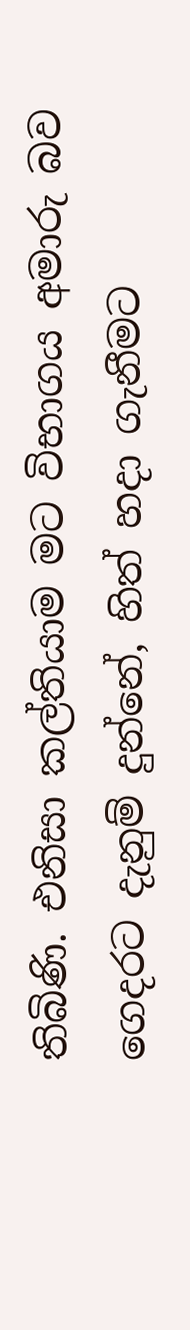තිබිණි. එනිසා කල්තියාම මට විභාගය අමාරු බව ගෙදරට දැනුම් දුන්නේ, හිත් හදා ගැනීමට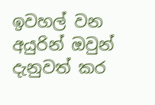ඉවහල් වන අයුරින් ඔවුන් දැනුවත් කර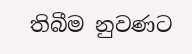තිබීම නුවණට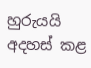හුරුයයි අදහස් කළ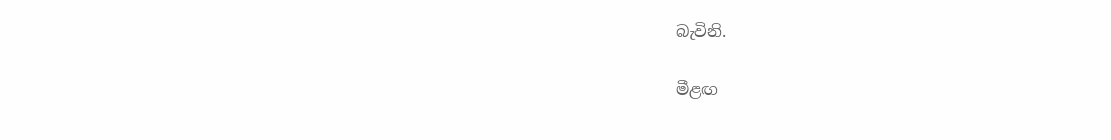බැවිනි.

මීළඟ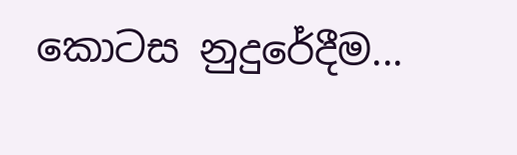කොටස නුදුරේදීම...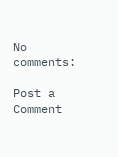No comments:

Post a Comment